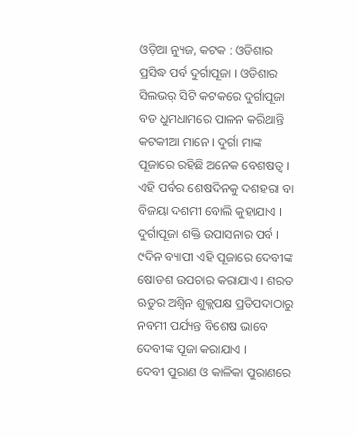ଓଡ଼ିଆ ନ୍ୟୁଜ, କଟକ : ଓଡିଶାର ପ୍ରସିଦ୍ଧ ପର୍ବ ଦୁର୍ଗାପୂଜା । ଓଡିଶାର ସିଲଭର୍ ସିଟି କଟକରେ ଦୁର୍ଗାପୂଜା ବଡ ଧୁମଧାମରେ ପାଳନ କରିଥାନ୍ତି କଟକୀଆ ମାନେ । ଦୁର୍ଗା ମାଙ୍କ ପୂଜାରେ ରହିଛି ଅନେକ ବେଶଷତ୍ୱ । ଏହି ପର୍ବର ଶେଷଦିନକୁ ଦଶହରା ବା ବିଜୟା ଦଶମୀ ବୋଲି କୁହାଯାଏ । ଦୁର୍ଗାପୂଜା ଶକ୍ତି ଉପାସନାର ପର୍ବ । ୯ଦିନ ବ୍ୟାପୀ ଏହି ପୂଜାରେ ଦେବୀଙ୍କ ଷୋଡଶ ଉପଚାର କରାଯାଏ । ଶରତ ଋତୁର ଅଶ୍ୱିନ ଶୁକ୍ଲପକ୍ଷ ପ୍ରତିପଦାଠାରୁ ନବମୀ ପର୍ଯ୍ୟନ୍ତ ବିଶେଷ ଭାବେ ଦେବୀଙ୍କ ପୂଜା କରାଯାଏ ।
ଦେବୀ ପୁରାଣ ଓ କାଳିକା ପୁରାଣରେ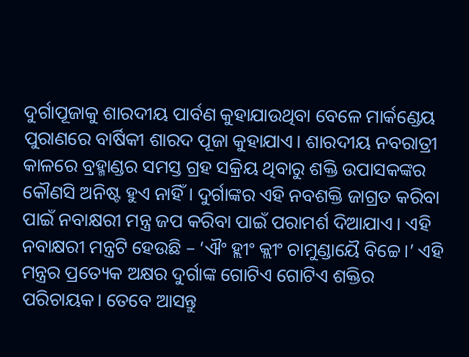ଦୁର୍ଗାପୂଜାକୁ ଶାରଦୀୟ ପାର୍ବଣ କୁହାଯାଉଥିବା ବେଳେ ମାର୍କଣ୍ଡେୟ ପୁରାଣରେ ବାର୍ଷିକୀ ଶାରଦ ପୂଜା କୁହାଯାଏ। ଶାରଦୀୟ ନବରାତ୍ରୀ କାଳରେ ବ୍ରହ୍ମାଣ୍ଡର ସମସ୍ତ ଗ୍ରହ ସକ୍ରିୟ ଥିବାରୁ ଶକ୍ତି ଉପାସକଙ୍କର କୌଣସି ଅନିଷ୍ଟ ହୁଏ ନାହିଁ। ଦୁର୍ଗାଙ୍କର ଏହି ନବଶକ୍ତି ଜାଗ୍ରତ କରିବା ପାଇଁ ନବାକ୍ଷରୀ ମନ୍ତ୍ର ଜପ କରିବା ପାଇଁ ପରାମର୍ଶ ଦିଆଯାଏ। ଏହି ନବାକ୍ଷରୀ ମନ୍ତ୍ରଟି ହେଉଛି – ‘ଐଂ ହ୍ଲୀଂ କ୍ଲୀଂ ଚାମୁଣ୍ଡାୟୈ ବିଚ୍ଚେ।’ ଏହି ମନ୍ତ୍ରର ପ୍ରତ୍ୟେକ ଅକ୍ଷର ଦୁର୍ଗାଙ୍କ ଗୋଟିଏ ଗୋଟିଏ ଶକ୍ତିର ପରିଚାୟକ। ତେବେ ଆସନ୍ତୁ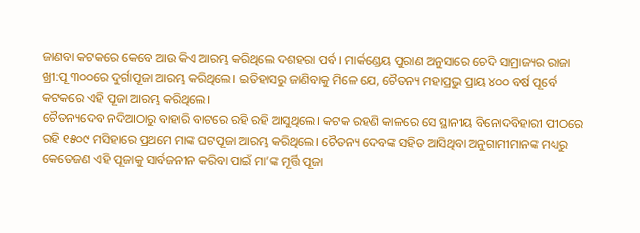ଜାଣବା କଟକରେ କେବେ ଆଉ କିଏ ଆରମ୍ଭ କରିଥିଲେ ଦଶହରା ପର୍ବ । ମାର୍କଣ୍ଡେୟ ପୁରାଣ ଅନୁସାରେ ଚେଦି ସାମ୍ରାଜ୍ୟର ରାଜା ଖ୍ରୀ:ପୂ ୩୦୦ରେ ଦୁର୍ଗାପୂଜା ଆରମ୍ଭ କରିଥିଲେ। ଇତିହାସରୁ ଜାଣିବାକୁ ମିଳେ ଯେ, ଚୈତନ୍ୟ ମହାପ୍ରଭୁ ପ୍ରାୟ ୪୦୦ ବର୍ଷ ପୂର୍ବେ କଟକରେ ଏହି ପୂଜା ଆରମ୍ଭ କରିଥିଲେ।
ଚୈତନ୍ୟଦେବ ନଦିଆଠାରୁ ବାହାରି ବାଟରେ ରହି ରହି ଆସୁଥିଲେ। କଟକ ରହଣି କାଳରେ ସେ ସ୍ଥାନୀୟ ବିନୋଦବିହାରୀ ପୀଠରେ ରହି ୧୫୦୯ ମସିହାରେ ପ୍ରଥମେ ମାଙ୍କ ଘଟପୂଜା ଆରମ୍ଭ କରିଥିଲେ। ଚୈତନ୍ୟ ଦେବଙ୍କ ସହିତ ଆସିଥିବା ଅନୁଗାମୀମାନଙ୍କ ମଧ୍ୟରୁ କେତେଜଣ ଏହି ପୂଜାକୁ ସାର୍ବଜନୀନ କରିବା ପାଇଁ ମା’ଙ୍କ ମୂର୍ତ୍ତି ପୂଜା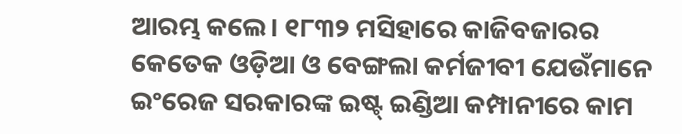ଆରମ୍ଭ କଲେ। ୧୮୩୨ ମସିହାରେ କାଜିବଜାରର କେତେକ ଓଡ଼ିଆ ଓ ବେଙ୍ଗଲା କର୍ମଜୀବୀ ଯେଉଁମାନେ ଇଂରେଜ ସରକାରଙ୍କ ଇଷ୍ଟ୍ ଇଣ୍ଡିଆ କମ୍ପାନୀରେ କାମ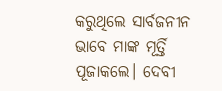କରୁଥିଲେ ସାର୍ବଜନୀନ ଭାବେ ମାଙ୍କ ମୂର୍ତ୍ତି ପୂଜାକଲେ। ଦେବୀ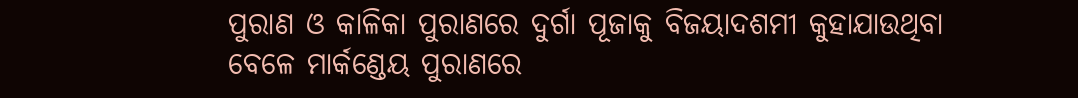ପୁରାଣ ଓ କାଳିକା ପୁରାଣରେ ଦୁର୍ଗା ପୂଜାକୁ ବିଜୟାଦଶମୀ କୁହାଯାଉଥିବା ବେଳେ ମାର୍କଣ୍ଡେୟ ପୁରାଣରେ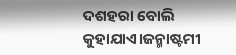ଦଶହରା ବୋଲି କୁହାଯାଏ।ଜନ୍ମାଷ୍ଟମୀ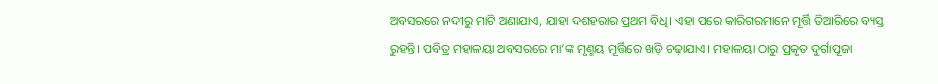ଅବସରରେ ନଦୀରୁ ମାଟି ଅଣାଯାଏ, ଯାହା ଦଶହରାର ପ୍ରଥମ ବିଧି। ଏହା ପରେ କାରିଗରମାନେ ମୂର୍ତ୍ତି ତିଆରିରେ ବ୍ୟସ୍ତ ରୁହନ୍ତି। ପବିତ୍ର ମହାଳୟା ଅବସରରେ ମା’ଙ୍କ ମୃଣ୍ମୟ ମୂର୍ତ୍ତିରେ ଖଡ଼ି ଚଢ଼ାଯାଏ। ମହାଳୟା ଠାରୁ ପ୍ରକୃତ ଦୁର୍ଗାପୂଜା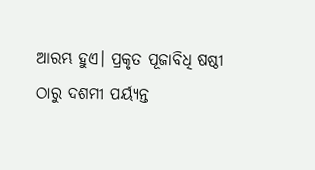ଆରମ୍ଭ ହୁଏ। ପ୍ରକୃତ ପୂଜାବିଧି ଷଷ୍ଠୀ ଠାରୁ ଦଶମୀ ପର୍ୟ୍ୟନ୍ତ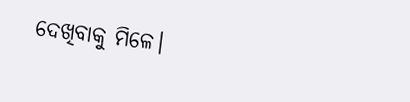ଦେଖିବାକୁ ମିଳେ।